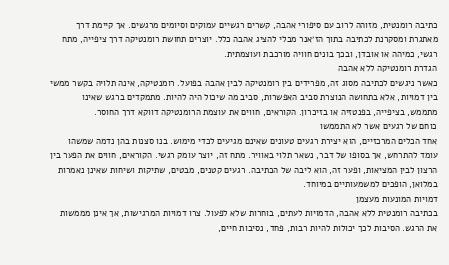כתיבה רומנטית, מזוהה לרוב עם סיפורי אהבה, קשרים רגשיים עמוקים וסיומים מרגשים. אך קיימת דרך מאתגרת ומסקרנת לכתיבה בתוך הז׳אנר מבלי להציג אהבה כלל. יוצרים תחושת רומנטיקה דרך ציפייה, מתח רגשי, כמיהה או אובדן, ובכך בונים חוויה מורכבת ועוצמתית.
הגדרת רומנטיקה ללא אהבה
כאשר ניגשים לכתיבה מסוג זה, מפרידים בין רומנטיקה לבין אהבה בפועל. רומנטיקה, אינה תלויה בקשר ממשי בין דמויות, אלא בתחושה הנוצרת סביב האפשרות, סביב מה שיכול היה להיות. מתמקדים ברגש שאינו מתממש, בציפייה, בפנטזיה או בזיכרון. הקוראים, חווים את עוצמת הרומנטיקה דווקא דרך החוסר.
כוחם של רגעים אשר לא התממשו
אחד הכלים המרכזיים, הוא יצירת רגעים טעונים שאינם מגיעים לכדי מימוש. בנו סצנות בהן נדמה שמשהו עומד להתרחש, אך בסופו של דבר, נשאר תלוי באוויר. מתח זה, יוצר עומק רגשי. הקוראים, חווים את הפער בין הרצון לבין המציאות, ופער זה, הוא ליבה של הכתיבה. רגעים קטנים, מבטים, שתיקות ושיחות שאינן נאמרות במלואן, הופכים למשמעותיים במיוחד.
דמויות המונעות מעצמן
בכתיבה רומנטית ללא אהבה, הדמויות לעתים, בוחרות שלא לפעול. צרו דמויות המרגישות, אך אינן מממשות את הרגש. הסיבות לכך יכולות להיות רבות, פחד, נסיבות חיים,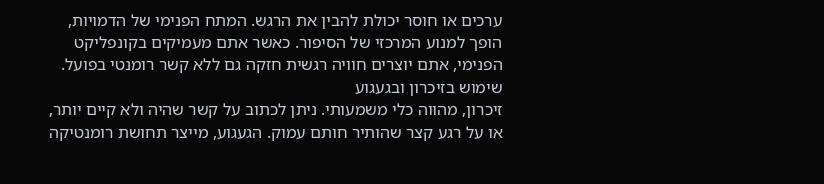ערכים או חוסר יכולת להבין את הרגש. המתח הפנימי של הדמויות, הופך למנוע המרכזי של הסיפור. כאשר אתם מעמיקים בקונפליקט הפנימי, אתם יוצרים חוויה רגשית חזקה גם ללא קשר רומנטי בפועל.
שימוש בזיכרון ובגעגוע
זיכרון, מהווה כלי משמעותי. ניתן לכתוב על קשר שהיה ולא קיים יותר, או על רגע קצר שהותיר חותם עמוק. הגעגוע, מייצר תחושת רומנטיקה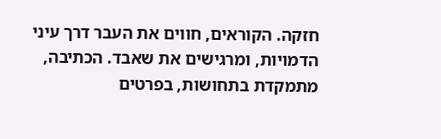חזקה. הקוראים, חווים את העבר דרך עיני הדמויות, ומרגישים את שאבד. הכתיבה, מתמקדת בתחושות, בפרטים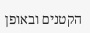הקטנים ובאופן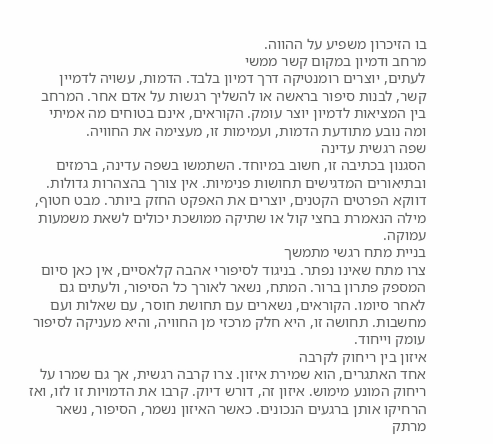בו הזיכרון משפיע על ההווה.
מרחב ודמיון במקום קשר ממשי
לעתים, יוצרים רומנטיקה דרך דמיון בלבד. הדמות, עשויה לדמיין קשר, לבנות סיפור בראשה או להשליך רגשות על אדם אחר. המרחב בין המציאות לדמיון יוצר עומק. הקוראים, אינם בטוחים מה אמיתי ומה נובע מתודעת הדמות, ועמימות זו, מעצימה את החוויה.
שפה רגשית עדינה
הסגנון בכתיבה זו, חשוב במיוחד. השתמשו בשפה עדינה, ברמזים ובתיאורים המדגישים תחושות פנימיות. אין צורך בהצהרות גדולות. דווקא הפרטים הקטנים, יוצרים את האפקט החזק ביותר. מבט חטוף, מילה הנאמרת בחצי קול או שתיקה ממושכת יכולים לשאת משמעות עמוקה.
בניית מתח רגשי מתמשך
צרו מתח שאינו נפתר. בניגוד לסיפורי אהבה קלאסיים, אין כאן סיום המספק פתרון ברור. המתח, נשאר לאורך כל הסיפור, ולעתים גם לאחר סיומו. הקוראים, נשארים עם תחושת חוסר, עם שאלות ועם מחשבות. תחושה זו, היא חלק מרכזי מן החוויה, והיא מעניקה לסיפור עומק וייחוד.
איזון בין ריחוק לקרבה
אחד האתגרים, הוא שמירת איזון. צרו קרבה רגשית, אך גם שמרו על ריחוק המונע מימוש. איזון זה, דורש דיוק. קרבו את הדמויות זו לזו, ואז הרחיקו אותן ברגעים הנכונים. כאשר האיזון נשמר, הסיפור, נשאר מרתק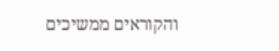והקוראים ממשיכים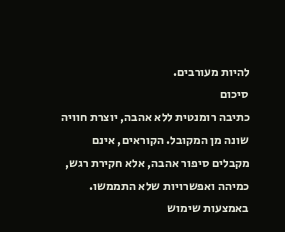להיות מעורבים.
סיכום
כתיבה רומנטית ללא אהבה, יוצרת חוויה שונה מן המקובל. הקוראים, אינם מקבלים סיפור אהבה, אלא חקירת רגש, כמיהה ואפשרויות שלא התממשו. באמצעות שימוש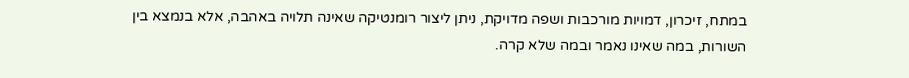במתח, זיכרון, דמויות מורכבות ושפה מדויקת, ניתן ליצור רומנטיקה שאינה תלויה באהבה, אלא בנמצא בין השורות, במה שאינו נאמר ובמה שלא קרה.